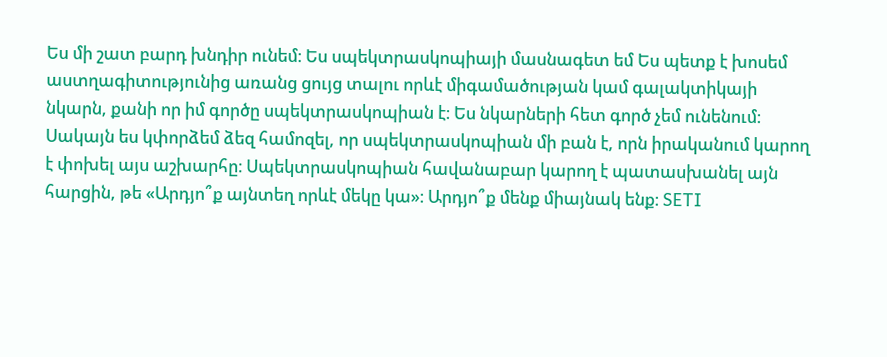Ես մի շատ բարդ խնդիր ունեմ։ Ես սպեկտրասկոպիայի մասնագետ եմ Ես պետք է խոսեմ աստղագիտությունից առանց ցույց տալու որևէ միգամածության կամ գալակտիկայի նկարն, քանի որ իմ գործը սպեկտրասկոպիան է։ Ես նկարների հետ գործ չեմ ունենում։ Սակայն ես կփորձեմ ձեզ համոզել, որ սպեկտրասկոպիան մի բան է, որն իրականում կարող է փոխել այս աշխարհը։ Սպեկտրասկոպիան հավանաբար կարող է պատասխանել այն հարցին, թե «Արդյո՞ք այնտեղ որևէ մեկը կա»։ Արդյո՞ք մենք միայնակ ենք։ SETI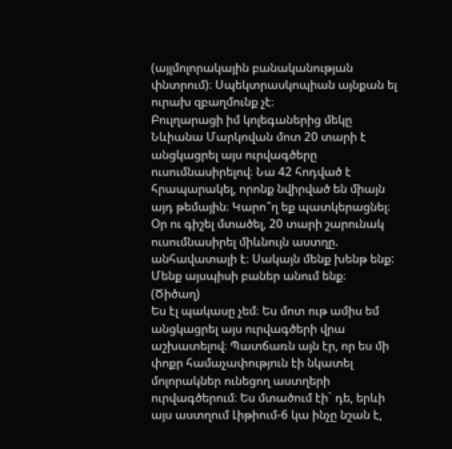(այլմոլորակային բանականության փնտրում)։ Սպեկտրասկոպիան այնքան ել ուրախ զբաղմունք չէ։
Բուլղարացի իմ կոլեգաներից մեկը Նևիանա Մարկովան մոտ 20 տարի է անցկացրել այս ուրվագծերը ուսումնասիրելով։ Նա 42 հոդված է հրապարակել, որոնք նվիրված են միայն այդ թեմային։ Կարո՞ղ եք պատկերացնել։ Օր ու գիշել մտածել, 20 տարի շարունակ ուսումնասիրել միևնույն աստղը. անհավատալի է։ Սակայն մենք խենթ ենք: Մենք այսպիսի բաներ անում ենք։ (Ծիծաղ)
Ես էլ պակասը չեմ։ Ես մոտ ութ ամիս եմ անցկացրել այս ուրվագծերի վրա աշխատելով։ Պատճառն այն էր, որ ես մի փոքր համաչափություն էի նկատել մոլորակներ ունեցող աստղերի ուրվագծերում։ Ես մտածում էի` դե, երևի այս աստղում Լիթիում-6 կա ինչը նշան է,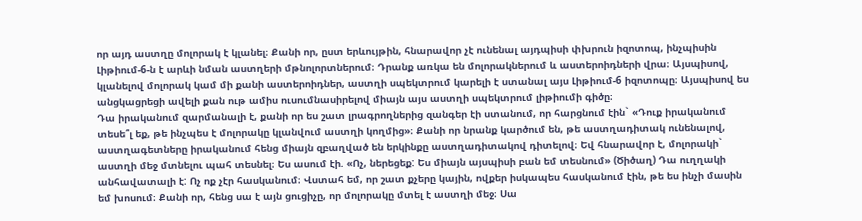որ այդ աստղը մոլորակ է կլանել։ Քանի որ, ըստ երևույթին, հնարավոր չէ ունենալ այդպիսի փխրուն իզոտոպ, ինչպիսին Լիթիում-6-ն է արևի նման աստղերի մթնոլորտներում։ Դրանք առկա են մոլորակներում և աստերոիդների վրա։ Այսպիսով, կլանելով մոլորակ կամ մի քանի աստերոիդներ, աստղի սպեկտրում կարելի է ստանալ այս Լիթիում-6 իզոտոպը։ Այսպիսով ես անցկացրեցի ավելի քան ութ ամիս ուսումնասիրելով միայն այս աստղի սպեկտրում լիթիումի գիծը։
Դա իրականում զարմանալի է, քանի որ ես շատ լրագրողներից զանգեր էի ստանում, որ հարցնում էին` «Դուք իրականում տեսե՞լ եք, թե ինչպես է մոլորակը կլանվում աստղի կողմից»։ Քանի որ նրանք կարծում են, թե աստղադիտակ ունենալով, աստղագետները իրականում հենց միայն զբաղված են երկինքը աստղադիտակով դիտելով։ Եվ հնարավոր է, մոլորակի` աստղի մեջ մտնելու պահ տեսնել։ Ես ասում էի. «Ոչ, ներեցեք: Ես միայն այսպիսի բան եմ տեսնում» (Ծիծաղ) Դա ուղղակի անհավատալի է: Ոչ ոք չէր հասկանում։ Վստահ եմ, որ շատ քչերը կային, ովքեր իսկապես հասկանում էին, թե ես ինչի մասին եմ խոսում։ Քանի որ, հենց սա է այն ցուցիչը, որ մոլորակը մտել է աստղի մեջ։ Սա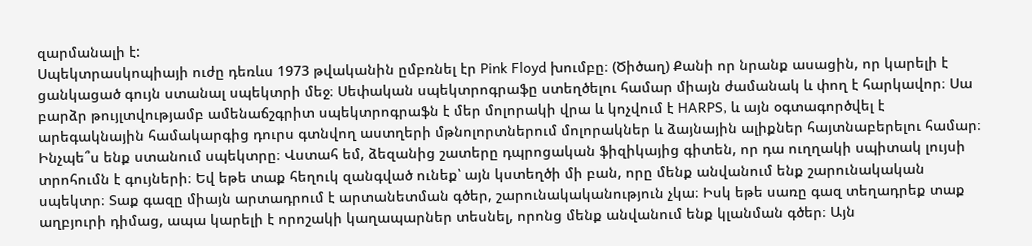զարմանալի է:
Սպեկտրասկոպիայի ուժը դեռևս 1973 թվականին ըմբռնել էր Pink Floyd խումբը։ (Ծիծաղ) Քանի որ նրանք ասացին, որ կարելի է ցանկացած գույն ստանալ սպեկտրի մեջ։ Սեփական սպեկտրոգրաֆը ստեղծելու համար միայն ժամանակ և փող է հարկավոր։ Սա բարձր թույլտվությամբ ամենաճշգրիտ սպեկտրոգրաֆն է մեր մոլորակի վրա և կոչվում է HARPS, և այն օգտագործվել է արեգակնային համակարգից դուրս գտնվող աստղերի մթնոլորտներում մոլորակներ և ձայնային ալիքներ հայտնաբերելու համար։
Ինչպե՞ս ենք ստանում սպեկտրը։ Վստահ եմ, ձեզանից շատերը դպրոցական ֆիզիկայից գիտեն, որ դա ուղղակի սպիտակ լույսի տրոհումն է գույների։ Եվ եթե տաք հեղուկ զանգված ունեք՝ այն կստեղծի մի բան, որը մենք անվանում ենք շարունակական սպեկտր։ Տաք գազը միայն արտադրում է արտանետման գծեր, շարունակականություն չկա։ Իսկ եթե սառը գազ տեղադրեք տաք աղբյուրի դիմաց, ապա կարելի է որոշակի կաղապարներ տեսնել, որոնց մենք անվանում ենք կլանման գծեր։ Այն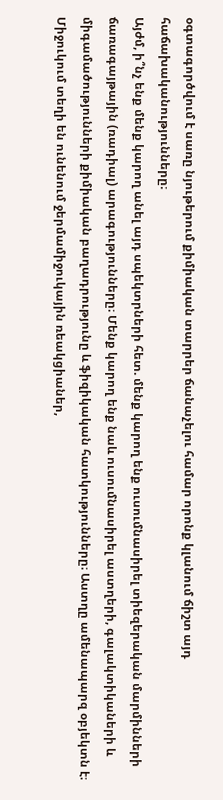օգտագործվում է սառը նյութերում քիմիական տարրեր ճանաչելու համար որոնք կլանում ճիշտ այդ հաճախականությունները։
Այժմ, ի՞նչ ենք մենք կարող անել այդ սպեկտրների հետ. մենք կարող ենք ուսումնասիրել տիեզերական մարմինների ճառագայթային (ռադիալ) արագությունները։ Մենք կարող ենք նաև ուսումնասիրել աստղերի, գալակտիկաների և միգամածությունների քիմիական բաղադրությունը և ֆիզիկական հատկությունները։ Աստղը ամենապարզ օբյեկտն է։ Միջուկում տեղի են ունենում ջերմամիջուկային ռեակցիաներ,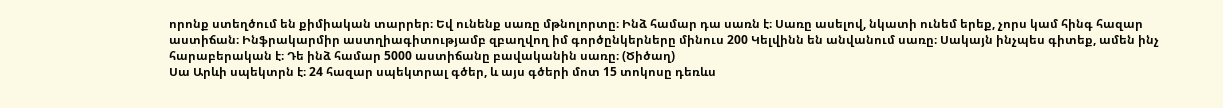որոնք ստեղծում են քիմիական տարրեր։ Եվ ունենք սառը մթնոլորտը։ Ինձ համար դա սառն է։ Սառը ասելով, նկատի ունեմ երեք, չորս կամ հինգ հազար աստիճան։ Ինֆրակարմիր աստղիագիտությամբ զբաղվող իմ գործընկերները մինուս 200 Կելվինն են անվանում սառը։ Սակայն ինչպես գիտեք, ամեն ինչ հարաբերական է։ Դե ինձ համար 5000 աստիճանը բավականին սառը։ (Ծիծաղ)
Սա Արևի սպեկտրն է։ 24 հազար սպեկտրալ գծեր, և այս գծերի մոտ 15 տոկոսը դեռևս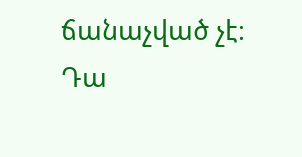ճանաչված չէ։ Դա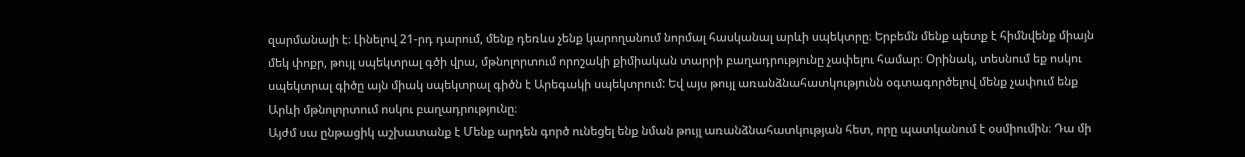զարմանալի է։ Լինելով 21-րդ դարում, մենք դեռևս չենք կարողանում նորմալ հասկանալ արևի սպեկտրը։ Երբեմն մենք պետք է հիմնվենք միայն մեկ փոքր, թույլ սպեկտրալ գծի վրա, մթնոլորտում որոշակի քիմիական տարրի բաղադրությունը չափելու համար։ Օրինակ, տեսնում եք ոսկու սպեկտրալ գիծը այն միակ սպեկտրալ գիծն է Արեգակի սպեկտրում: Եվ այս թույլ առանձնահատկությունն օգտագործելով մենք չափում ենք Արևի մթնոլորտում ոսկու բաղադրությունը։
Այժմ սա ընթացիկ աշխատանք է Մենք արդեն գործ ունեցել ենք նման թույլ առանձնահատկության հետ, որը պատկանում է օսմիումին։ Դա մի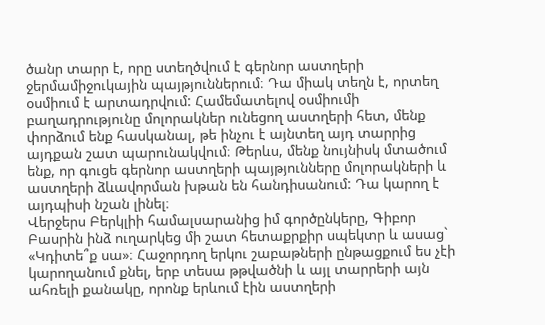ծանր տարր է, որը ստեղծվում է գերնոր աստղերի ջերմամիջուկային պայթյուններում։ Դա միակ տեղն է, որտեղ օսմիում է արտադրվում: Համեմատելով օսմիումի բաղադրությունը մոլորակներ ունեցող աստղերի հետ, մենք փորձում ենք հասկանալ, թե ինչու է այնտեղ այդ տարրից այդքան շատ պարունակվում։ Թերևս, մենք նույնիսկ մտածում ենք, որ գուցե գերնոր աստղերի պայթյունները մոլորակների և աստղերի ձևավորման խթան են հանդիսանում: Դա կարող է այդպիսի նշան լինել։
Վերջերս Բերկլիի համալսարանից իմ գործընկերը, Գիբոր Բասրին ինձ ուղարկեց մի շատ հետաքրքիր սպեկտր և ասաց` «Կդիտե՞ք սա»։ Հաջորդող երկու շաբաթների ընթացքում ես չէի կարողանում քնել, երբ տեսա թթվածնի և այլ տարրերի այն ահռելի քանակը, որոնք երևում էին աստղերի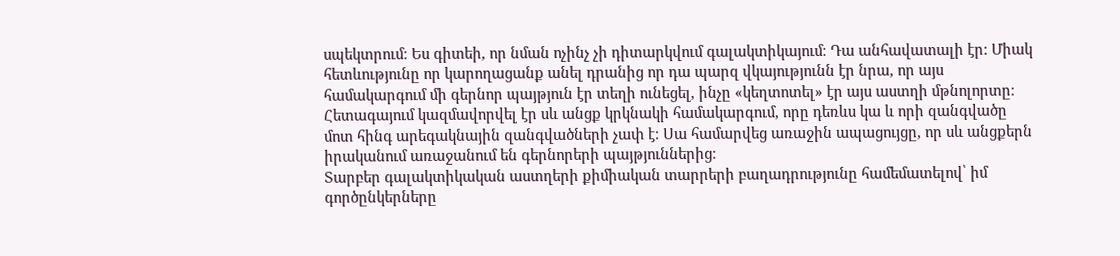սպեկտրում։ Ես գիտեի, որ նման ոչինչ չի դիտարկվում գալակտիկայում։ Դա անհավատալի էր: Միակ հետևությունը որ կարողացանք անել դրանից որ դա պարզ վկայությունն էր նրա, որ այս համակարգում մի գերնոր պայթյուն էր տեղի ունեցել, ինչը «կեղտոտել» էր այս աստղի մթնոլորտը։ Հետագայում կազմավորվել էր սև անցք կրկնակի համակարգում, որը դեռևս կա և որի զանգվածը մոտ հինգ արեգակնային զանգվածների չափ է։ Սա համարվեց առաջին ապացույցը, որ սև անցքերն իրականում առաջանում են գերնորերի պայթյուններից։
Տարբեր գալակտիկական աստղերի քիմիական տարրերի բաղադրությունը համեմատելով՝ իմ գործընկերները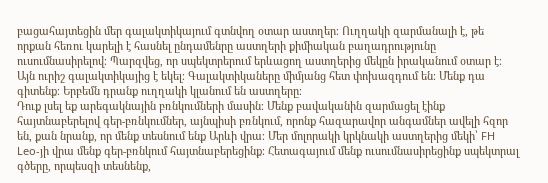բացահայտեցին մեր գալակտիկայում գտնվող օտար աստղեր։ Ուղղակի զարմանալի է, թե որքան հեռու կարելի է հասնել ընդամենրը աստղերի քիմիական բաղադրությունը ուսումնասիրելով։ Պարզվեց, որ սպեկտրերում երևացող աստղերից մեկըն իրականում օտար է։ Այն ուրիշ գալակտիկայից է եկել։ Գալակտիկաները միմյանց հետ փոխազդում են։ Մենք դա գիտենք։ Երբեմն դրանք ուղղակի կլանում են աստղերը։
Դուք լսել եք արեգակնային բռնկումների մասին։ Մենք բավականին զարմացել էինք հայտնաբերելով գեր-բռնկումներ, այնպիսի բռնկում, որոնք հազարավոր անգամներ ավելի հզոր են, քան նրանք, որ մենք տեսնում ենք Արևի վրա։ Մեր մոլորակի կրկնակի աստղերից մեկի՝ FH Leo-յի վրա մենք գեր-բռնկում հայտնաբերեցինք։ Հետագայում մենք ուսումնասիրեցինք սպեկտրալ գծերը, որպեսզի տեսնենք,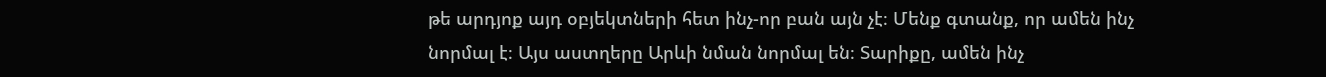թե արդյոք այդ օբյեկտների հետ ինչ-որ բան այն չէ։ Մենք գտանք, որ ամեն ինչ նորմալ է։ Այս աստղերը Արևի նման նորմալ են։ Տարիքը, ամեն ինչ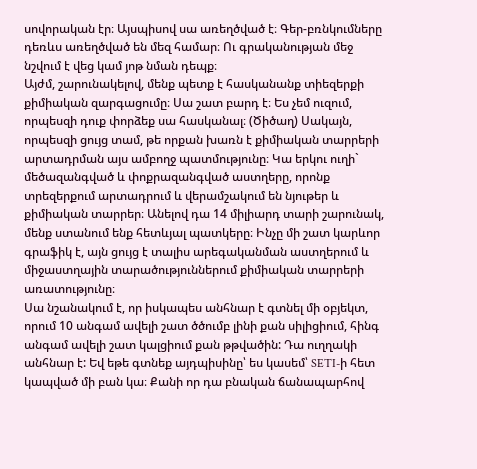սովորական էր։ Այսպիսով սա առեղծված է։ Գեր-բռնկումները դեռևս առեղծված են մեզ համար։ Ու գրականության մեջ նշվում է վեց կամ յոթ նման դեպք։
Այժմ, շարունակելով, մենք պետք է հասկանանք տիեզերքի քիմիական զարգացումը։ Սա շատ բարդ է։ Ես չեմ ուզում, որպեսզի դուք փորձեք սա հասկանալ։ (Ծիծաղ) Սակայն, որպեսզի ցույց տամ, թե որքան խառն է քիմիական տարրերի արտադրման այս ամբողջ պատմությունը։ Կա երկու ուղի` մեծազանգված և փոքրազանգված աստղերը, որոնք տրեզերքում արտադրում և վերամշակում են նյութեր և քիմիական տարրեր։ Անելով դա 14 միլիարդ տարի շարունակ, մենք ստանում ենք հետևյալ պատկերը։ Ինչը մի շատ կարևոր գրաֆիկ է, այն ցույց է տալիս արեգականման աստղերում և միջաստղային տարածություններում քիմիական տարրերի առատությունը։
Սա նշանակում է, որ իսկապես անհնար է գտնել մի օբյեկտ, որում 10 անգամ ավելի շատ ծծումբ լինի քան սիլիցիում, հինգ անգամ ավելի շատ կալցիում քան թթվածին: Դա ուղղակի անհնար է: Եվ եթե գտնեք այդպիսինը՝ ես կասեմ՝ SETI-ի հետ կապված մի բան կա։ Քանի որ դա բնական ճանապարհով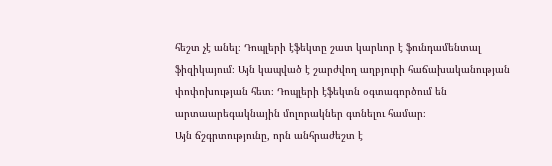հեշտ չէ անել։ Դոպլերի էֆեկտը շատ կարևոր է ֆունդամենտալ ֆիզիկայում։ Այն կապված է շարժվող աղբյուրի հաճախականության փոփոխության հետ։ Դոպլերի էֆեկտն օգտագործում են արտաարեգակնային մոլորակներ գտնելու համար։
Այն ճշգրտությունը, որն անհրաժեշտ է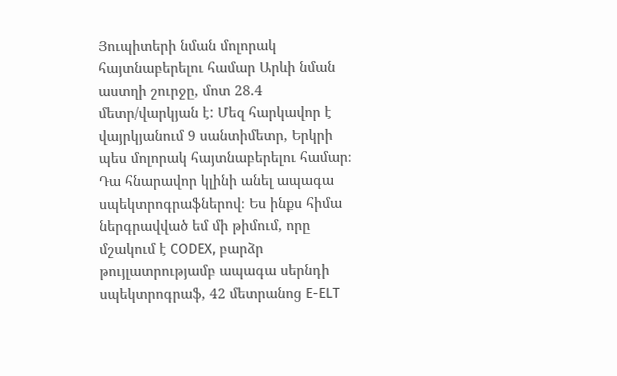Յուպիտերի նման մոլորակ հայտնաբերելու համար Արևի նման աստղի շուրջը, մոտ 28.4 մետր/վարկյան է: Մեզ հարկավոր է վայրկյանում 9 սանտիմետր, Երկրի պես մոլորակ հայտնաբերելու համար։ Դա հնարավոր կլինի անել ապագա սպեկտրոգրաֆներով։ Ես ինքս հիմա ներգրավված եմ մի թիմում, որը մշակում է CODEX, բարձր թույլատրությամբ ապագա սերնդի սպեկտրոգրաֆ, 42 մետրանոց E-ELT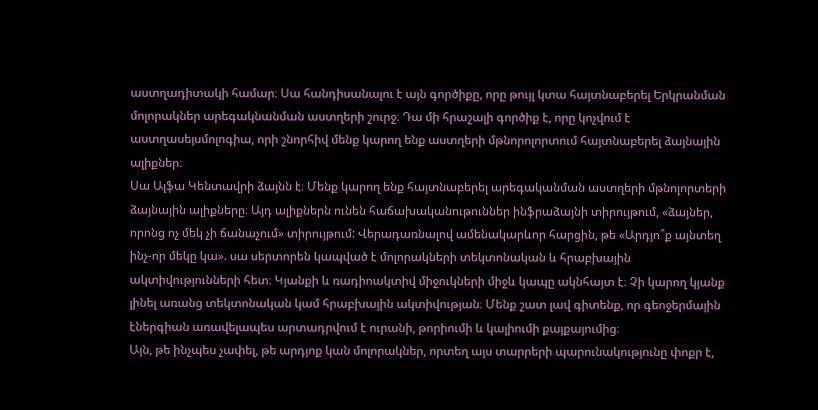աստղադիտակի համար։ Սա հանդիսանալու է այն գործիքը, որը թույլ կտա հայտնաբերել Երկրանման մոլորակներ արեգակնանման աստղերի շուրջ։ Դա մի հրաշալի գործիք է, որը կոչվում է աստղասեյսմոլոգիա, որի շնորհիվ մենք կարող ենք աստղերի մթնորոլորտում հայտնաբերել ձայնային ալիքներ։
Սա Ալֆա Կենտավրի ձայնն է։ Մենք կարող ենք հայտնաբերել արեգականման աստղերի մթնոլորտերի ձայնային ալիքները։ Այդ ալիքներն ունեն հաճախականութուններ ինֆրաձայնի տիրույթում, «ձայներ, որոնց ոչ մեկ չի ճանաչում» տիրույթում: Վերադառնալով ամենակարևոր հարցին, թե «Արդյո՞ք այնտեղ ինչ-որ մեկը կա». սա սերտորեն կապված է մոլորակների տեկտոնական և հրաբխային ակտիվությունների հետ։ Կյանքի և ռադիոակտիվ միջուկների միջև կապը ակնհայտ է։ Չի կարող կյանք լինել առանց տեկտոնական կամ հրաբխային ակտիվության։ Մենք շատ լավ գիտենք, որ գեոջերմային էներգիան առավելապես արտադրվում է ուրանի, թորիումի և կալիումի քայքայումից։
Այն, թե ինչպես չափել, թե արդյոք կան մոլորակներ, որտեղ այս տարրերի պարունակությունը փոքր է,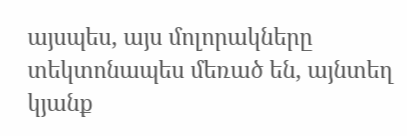այսպես, այս մոլորակները տեկտոնապես մեռած են, այնտեղ կյանք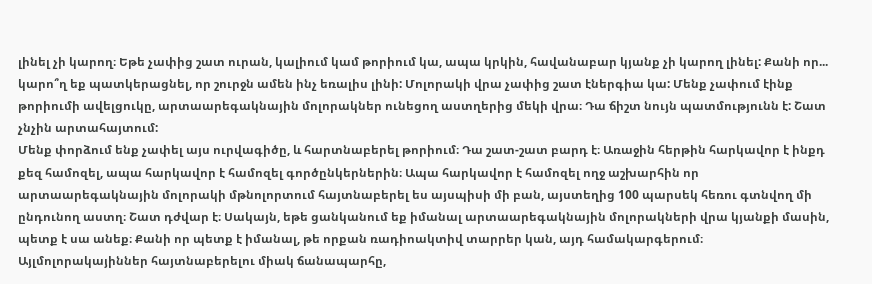լինել չի կարող։ Եթե չափից շատ ուրան, կալիում կամ թորիում կա, ապա կրկին, հավանաբար կյանք չի կարող լինել: Քանի որ... կարո՞ղ եք պատկերացնել, որ շուրջն ամեն ինչ եռալիս լինի: Մոլորակի վրա չափից շատ էներգիա կա: Մենք չափում էինք թորիումի ավելցուկը, արտաարեգակնային մոլորակներ ունեցող աստղերից մեկի վրա։ Դա ճիշտ նույն պատմությունն է: Շատ չնչին արտահայտում:
Մենք փորձում ենք չափել այս ուրվագիծը, և հարտնաբերել թորիում։ Դա շատ-շատ բարդ է։ Առաջին հերթին հարկավոր է ինքդ քեզ համոզել, ապա հարկավոր է համոզել գործընկերներին։ Ապա հարկավոր է համոզել ողջ աշխարհին որ արտաարեգակնային մոլորակի մթնոլորտում հայտնաբերել ես այսպիսի մի բան, այստեղից 100 պարսեկ հեռու գտնվող մի ընդունող աստղ։ Շատ դժվար է։ Սակայն, եթե ցանկանում եք իմանալ արտաարեգակնային մոլորակների վրա կյանքի մասին, պետք է սա անեք։ Քանի որ պետք է իմանալ, թե որքան ռադիոակտիվ տարրեր կան, այդ համակարգերում։
Այլմոլորակայիններ հայտնաբերելու միակ ճանապարհը,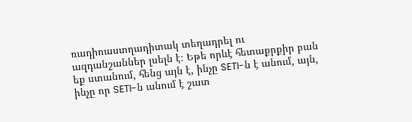ռադիոաստղադիտակ տեղադրել ու ազդանշաններ լսելն է։ Եթե որևէ հետաքրքիր բան եք ստանում, հենց այն է, ինչը SETI-ն է անում, այն, ինչը որ SETI-ն անում է շատ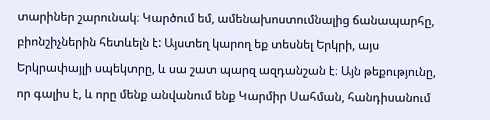տարիներ շարունակ։ Կարծում եմ, ամենախոստումնալից ճանապարհը, բիոնշիչներին հետևելն է: Այստեղ կարող եք տեսնել Երկրի, այս Երկրափայլի սպեկտրը, և սա շատ պարզ ազդանշան է։ Այն թեքությունը, որ գալիս է, և որը մենք անվանում ենք Կարմիր Սահման, հանդիսանում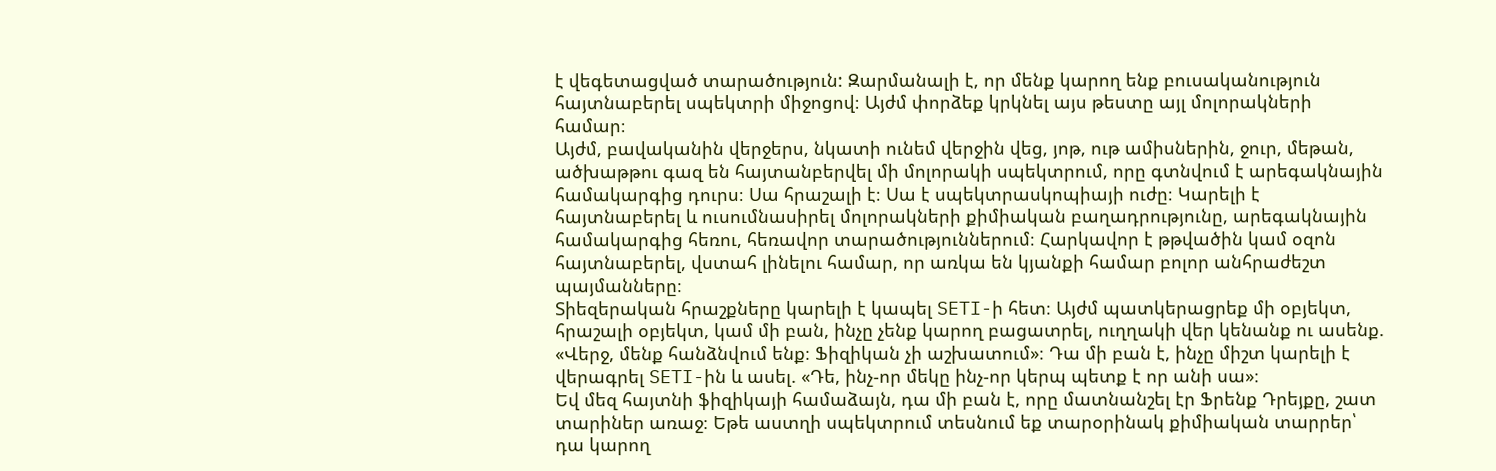է վեգետացված տարածություն: Զարմանալի է, որ մենք կարող ենք բուսականություն հայտնաբերել սպեկտրի միջոցով։ Այժմ փորձեք կրկնել այս թեստը այլ մոլորակների համար։
Այժմ, բավականին վերջերս, նկատի ունեմ վերջին վեց, յոթ, ութ ամիսներին, ջուր, մեթան, ածխաթթու գազ են հայտանբերվել մի մոլորակի սպեկտրում, որը գտնվում է արեգակնային համակարգից դուրս։ Սա հրաշալի է։ Սա է սպեկտրասկոպիայի ուժը։ Կարելի է հայտնաբերել և ուսումնասիրել մոլորակների քիմիական բաղադրությունը, արեգակնային համակարգից հեռու, հեռավոր տարածություններում։ Հարկավոր է թթվածին կամ օզոն հայտնաբերել, վստահ լինելու համար, որ առկա են կյանքի համար բոլոր անհրաժեշտ պայմանները։
Տիեզերական հրաշքները կարելի է կապել SETI-ի հետ։ Այժմ պատկերացրեք մի օբյեկտ, հրաշալի օբյեկտ, կամ մի բան, ինչը չենք կարող բացատրել, ուղղակի վեր կենանք ու ասենք. «Վերջ, մենք հանձնվում ենք։ Ֆիզիկան չի աշխատում»։ Դա մի բան է, ինչը միշտ կարելի է վերագրել SETI-ին և ասել. «Դե, ինչ-որ մեկը ինչ-որ կերպ պետք է որ անի սա»։
Եվ մեզ հայտնի ֆիզիկայի համաձայն, դա մի բան է, որը մատնանշել էր Ֆրենք Դրեյքը, շատ տարիներ առաջ։ Եթե աստղի սպեկտրում տեսնում եք տարօրինակ քիմիական տարրեր՝ դա կարող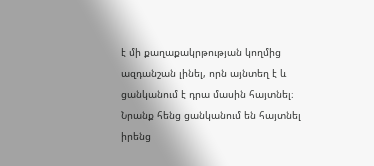է մի քաղաքակրթության կողմից ազդանշան լինել, որն այնտեղ է և ցանկանում է դրա մասին հայտնել։ Նրանք հենց ցանկանում են հայտնել իրենց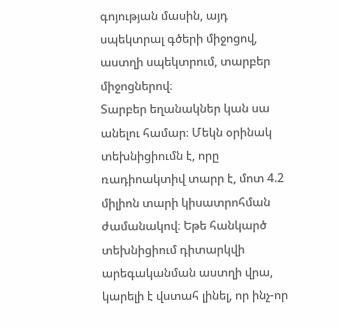գոյության մասին, այդ սպեկտրալ գծերի միջոցով, աստղի սպեկտրում, տարբեր միջոցներով։
Տարբեր եղանակներ կան սա անելու համար։ Մեկն օրինակ տեխնիցիումն է, որը ռադիոակտիվ տարր է, մոտ 4.2 միլիոն տարի կիսատրոհման ժամանակով։ Եթե հանկարծ տեխնիցիում դիտարկվի արեգականման աստղի վրա, կարելի է վստահ լինել, որ ինչ-որ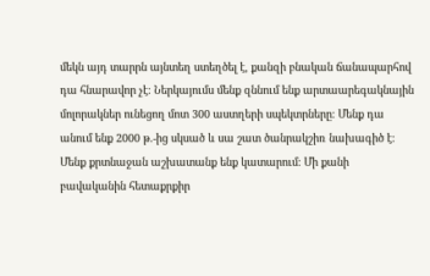մեկն այդ տարրն այնտեղ ստեղծել է, քանզի բնական ճանապարհով դա հնարավոր չէ։ Ներկայումս մենք զննում ենք արտաարեգակնային մոլորակներ ունեցող մոտ 300 աստղերի սպեկտրները։ Մենք դա անում ենք 2000 թ.-ից սկսած և սա շատ ծանրակշիռ նախագիծ է։ Մենք քրտնաջան աշխատանք ենք կատարում։ Մի քանի բավականին հետաքրքիր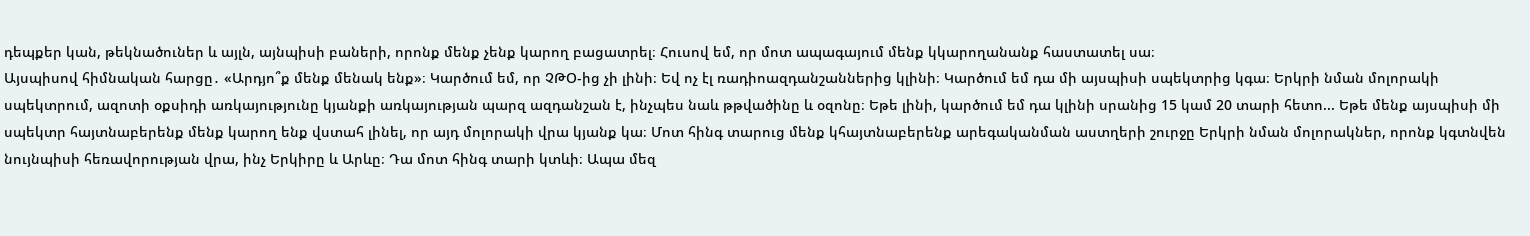դեպքեր կան, թեկնածուներ և այլն, այնպիսի բաների, որոնք մենք չենք կարող բացատրել։ Հուսով եմ, որ մոտ ապագայում մենք կկարողանանք հաստատել սա։
Այսպիսով հիմնական հարցը․ «Արդյո՞ք մենք մենակ ենք»։ Կարծում եմ, որ ՉԹՕ-ից չի լինի։ Եվ ոչ էլ ռադիոազդանշաններից կլինի։ Կարծում եմ դա մի այսպիսի սպեկտրից կգա։ Երկրի նման մոլորակի սպեկտրում, ազոտի օքսիդի առկայությունը կյանքի առկայության պարզ ազդանշան է, ինչպես նաև թթվածինը և օզոնը։ Եթե լինի, կարծում եմ դա կլինի սրանից 15 կամ 20 տարի հետո... Եթե մենք այսպիսի մի սպեկտր հայտնաբերենք մենք կարող ենք վստահ լինել, որ այդ մոլորակի վրա կյանք կա։ Մոտ հինգ տարուց մենք կհայտնաբերենք արեգականման աստղերի շուրջը Երկրի նման մոլորակներ, որոնք կգտնվեն նույնպիսի հեռավորության վրա, ինչ Երկիրը և Արևը։ Դա մոտ հինգ տարի կտևի։ Ապա մեզ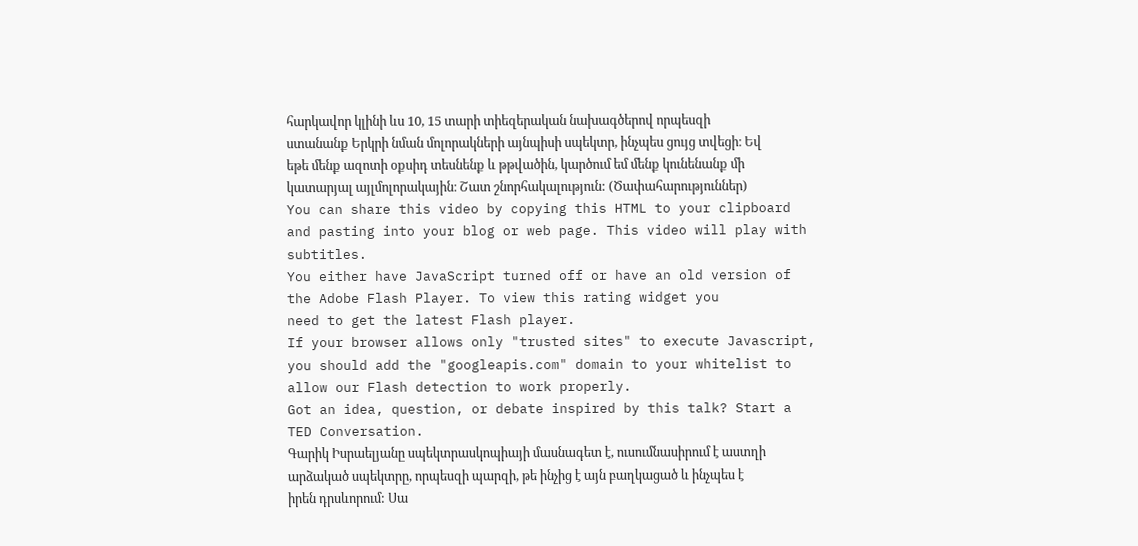հարկավոր կլինի ևս 10, 15 տարի տիեզերական նախագծերով որպեսզի ստանանք Երկրի նման մոլորակների այնպիսի սպեկտր, ինչպես ցույց տվեցի։ Եվ եթե մենք ազոտի օքսիդ տեսնենք և թթվածին, կարծում եմ մենք կունենանք մի կատարյալ այլմոլորակային։ Շատ շնորհակալություն: (Ծափահարություններ)
You can share this video by copying this HTML to your clipboard and pasting into your blog or web page. This video will play with subtitles.
You either have JavaScript turned off or have an old version of the Adobe Flash Player. To view this rating widget you
need to get the latest Flash player.
If your browser allows only "trusted sites" to execute Javascript, you should add the "googleapis.com" domain to your whitelist to allow our Flash detection to work properly.
Got an idea, question, or debate inspired by this talk? Start a TED Conversation.
Գարիկ Իսրաելյանը սպեկտրասկոպիայի մասնագետ է, ուսումնասիրում է աստղի արձակած սպեկտրը, որպեսզի պարզի, թե ինչից է այն բաղկացած և ինչպես է իրեն դրսևորում: Սա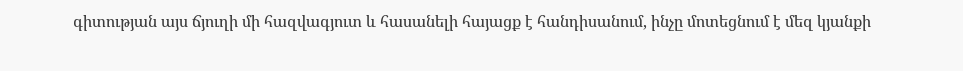գիտության այս ճյուղի մի հազվագյուտ և հասանելի հայացք է հանդիսանում, ինչը մոտեցնում է մեզ կյանքի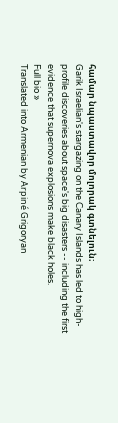համար նպաստավոր մոլորակ գտնելուն։
Garik Israelian's stargazing on the Canary Islands has led to high-profile discoveries about space's big disasters -- including the first evidence that supernova explosions make black holes.
Full bio »
Translated into Armenian by Arpiné Grigoryan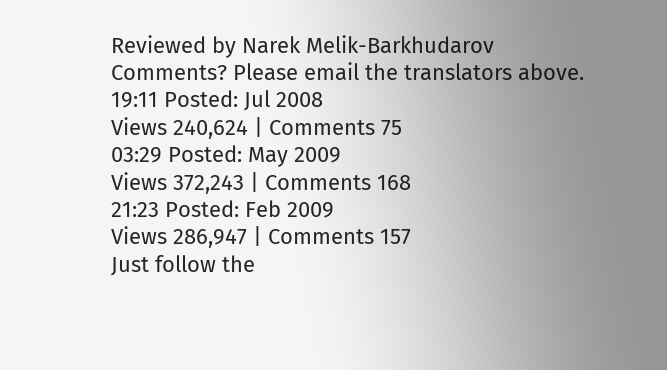Reviewed by Narek Melik-Barkhudarov
Comments? Please email the translators above.
19:11 Posted: Jul 2008
Views 240,624 | Comments 75
03:29 Posted: May 2009
Views 372,243 | Comments 168
21:23 Posted: Feb 2009
Views 286,947 | Comments 157
Just follow the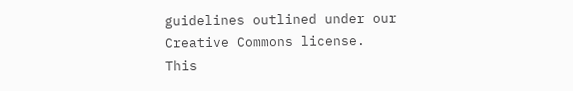guidelines outlined under our Creative Commons license.
This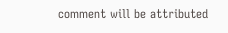comment will be attributed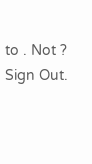to . Not ? Sign Out.